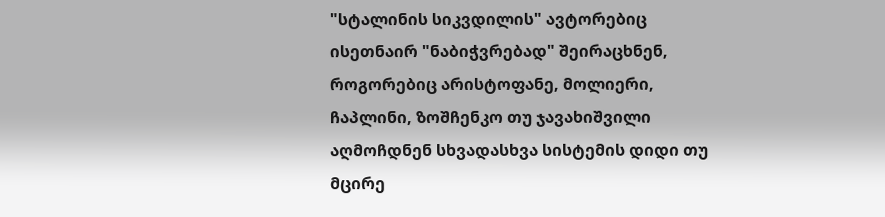"სტალინის სიკვდილის" ავტორებიც ისეთნაირ "ნაბიჭვრებად" შეირაცხნენ, როგორებიც არისტოფანე, მოლიერი, ჩაპლინი, ზოშჩენკო თუ ჯავახიშვილი აღმოჩდნენ სხვადასხვა სისტემის დიდი თუ მცირე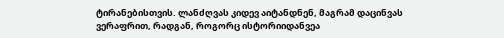ტირანებისთვის. ლანძღვას კიდევ აიტანდნენ, მაგრამ დაცინვას ვერაფრით, რადგან, როგორც ისტორიიდანვეა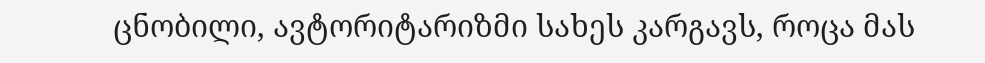ცნობილი, ავტორიტარიზმი სახეს კარგავს, როცა მას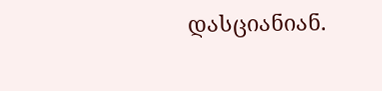დასციანიან.